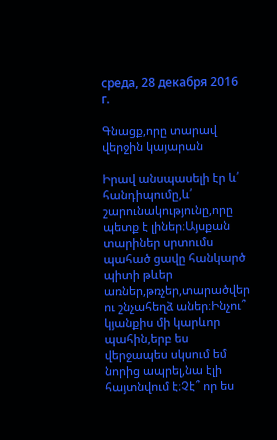среда, 28 декабря 2016 г.

Գնացք,որը տարավ վերջին կայարան

Իրավ անսպասելի էր և՛ հանդիպումը,և՛ շարունակությունը,որը պետք է լիներ։Այսքան տարիներ սրտումս պահած ցավը հանկարծ պիտի թևեր առներ,թռչեր,տարածվեր ու շնչահեղձ աներ։Ինչու՞ կյանքիս մի կարևոր պահին,երբ ես վերջապես սկսում եմ նորից ապրել,նա էլի հայտնվում է։Չէ՞ որ ես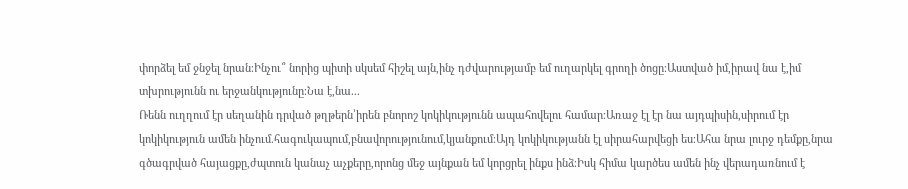փորձել եմ ջնջել նրան։Ինչու՞ նորից պիտի սկսեմ հիշել այն,ինչ դժվարությամբ եմ ուղարկել գրողի ծոցը։Աստված իմ,իրավ նա է,իմ տխրությունն ու երջանկությունը։Նա է,նա...
Ռենն ուղղում էր սեղանին դրված թղթերն՝իրեն բնորոշ կոկիկությունն ապահովելու համար։Առաջ էլ էր նա այդպիսին,սիրում էր կոկիկություն ամեն ինչում.հագուկապում,բնավորությունում,կյանքում։Այդ կոկիկությանն էլ սիրահարվեցի ես։Ահա նրա լուրջ դեմքը,նրա գծագրված հայացքը,ժպտուն կանաչ աչքերը,որոնց մեջ այնքան եմ կորցրել ինքս ինձ։Իսկ հիմա կարծես ամեն ինչ վերադառնում է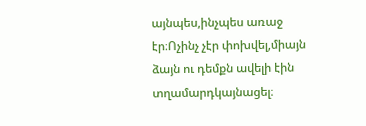այնպես,ինչպես առաջ էր։Ոչինչ չէր փոխվել,միայն ձայն ու դեմքն ավելի էին տղամարդկայնացել։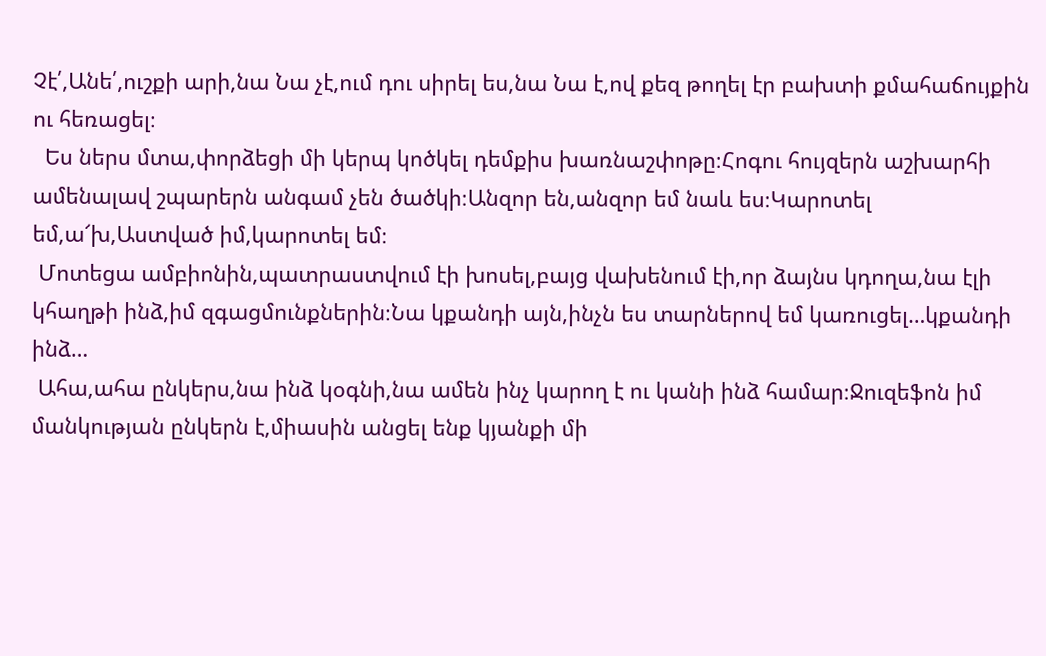Չէ՛,Անե՛,ուշքի արի,նա Նա չէ,ում դու սիրել ես,նա Նա է,ով քեզ թողել էր բախտի քմահաճույքին ու հեռացել։
  Ես ներս մտա,փորձեցի մի կերպ կոծկել դեմքիս խառնաշփոթը։Հոգու հույզերն աշխարհի ամենալավ շպարերն անգամ չեն ծածկի։Անզոր են,անզոր եմ նաև ես։Կարոտել եմ,ա՜խ,Աստված իմ,կարոտել եմ։
 Մոտեցա ամբիոնին,պատրաստվում էի խոսել,բայց վախենում էի,որ ձայնս կդողա,նա էլի կհաղթի ինձ,իմ զգացմունքներին։Նա կքանդի այն,ինչն ես տարներով եմ կառուցել…կքանդի ինձ…
 Ահա,ահա ընկերս,նա ինձ կօգնի,նա ամեն ինչ կարող է ու կանի ինձ համար։Ջուզեֆոն իմ մանկության ընկերն է,միասին անցել ենք կյանքի մի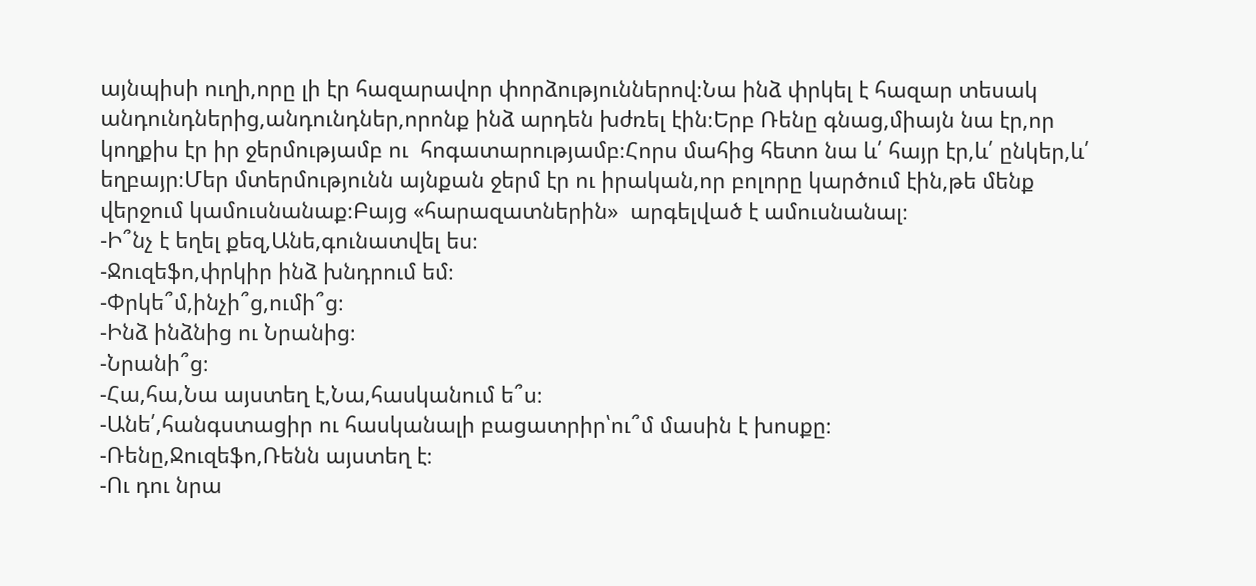այնպիսի ուղի,որը լի էր հազարավոր փորձություններով։Նա ինձ փրկել է հազար տեսակ անդունդներից,անդունդներ,որոնք ինձ արդեն խժռել էին։Երբ Ռենը գնաց,միայն նա էր,որ կողքիս էր իր ջերմությամբ ու  հոգատարությամբ։Հորս մահից հետո նա և՛ հայր էր,և՛ ընկեր,և՛ եղբայր։Մեր մտերմությունն այնքան ջերմ էր ու իրական,որ բոլորը կարծում էին,թե մենք վերջում կամուսնանաք։Բայց «հարազատներին»  արգելված է ամուսնանալ։
-Ի՞նչ է եղել քեզ,Անե,գունատվել ես։
-Ջուզեֆո,փրկիր ինձ խնդրում եմ։
-Փրկե՞մ,ինչի՞ց,ումի՞ց։
-Ինձ ինձնից ու Նրանից։
-Նրանի՞ց։
-Հա,հա,Նա այստեղ է,Նա,հասկանում ե՞ս։
-Անե՛,հանգստացիր ու հասկանալի բացատրիր՝ու՞մ մասին է խոսքը։
-Ռենը,Ջուզեֆո,Ռենն այստեղ է։
-Ու դու նրա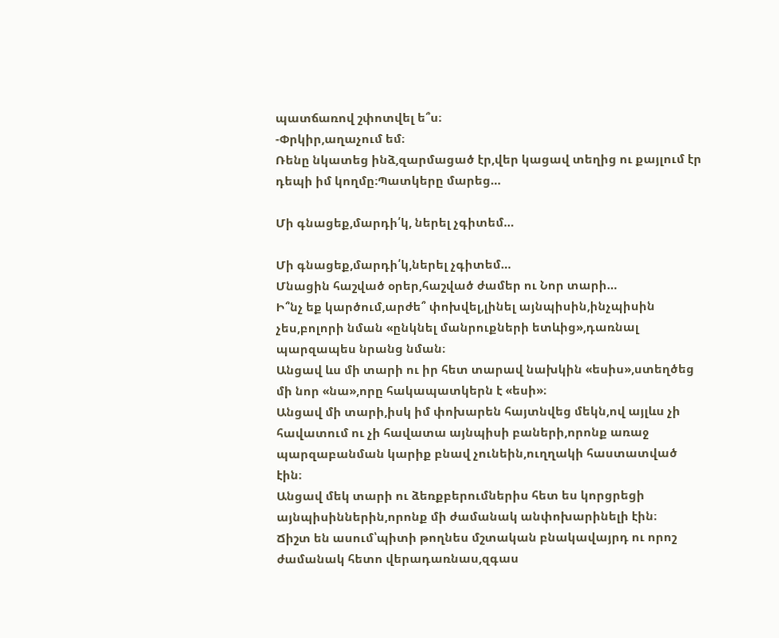պատճառով շփոտվել ե՞ս։
-Փրկիր,աղաչում եմ։
Ռենը նկատեց ինձ,զարմացած էր,վեր կացավ տեղից ու քայլում էր դեպի իմ կողմը։Պատկերը մարեց…

Մի գնացեք,մարդի՛կ, ներել չգիտեմ…

Մի գնացեք,մարդի՛կ,ներել չգիտեմ…
Մնացին հաշված օրեր,հաշված ժամեր ու Նոր տարի…
Ի՞նչ եք կարծում,արժե՞ փոխվել,լինել այնպիսին,ինչպիսին չես,բոլորի նման «ընկնել մանրուքների ետևից»,դառնալ  պարզապես նրանց նման։
Անցավ ևս մի տարի ու իր հետ տարավ նախկին «եսիս»,ստեղծեց մի նոր «նա»,որը հակապատկերն է «եսի»։
Անցավ մի տարի,իսկ իմ փոխարեն հայտնվեց մեկն,ով այլևս չի հավատում ու չի հավատա այնպիսի բաների,որոնք առաջ պարզաբանման կարիք բնավ չունեին,ուղղակի հաստատված էին։
Անցավ մեկ տարի ու ձեռքբերումներիս հետ ես կորցրեցի այնպիսիններին,որոնք մի ժամանակ անփոխարինելի էին։
Ճիշտ են ասում՝պիտի թողնես մշտական բնակավայրդ ու որոշ ժամանակ հետո վերադառնաս,զգաս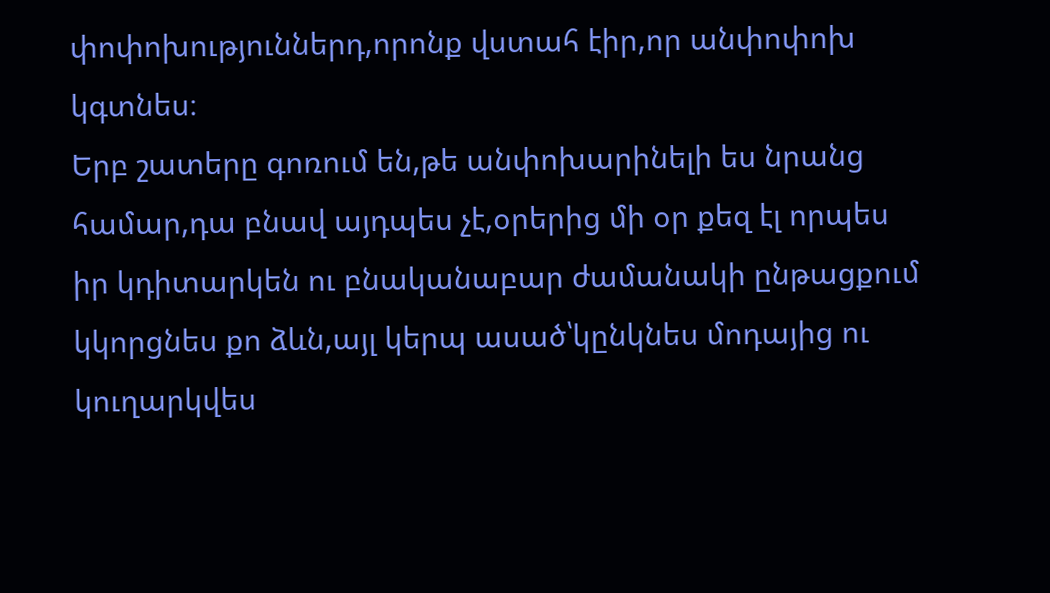փոփոխություններդ,որոնք վստահ էիր,որ անփոփոխ կգտնես։
Երբ շատերը գոռում են,թե անփոխարինելի ես նրանց համար,դա բնավ այդպես չէ,օրերից մի օր քեզ էլ որպես իր կդիտարկեն ու բնականաբար ժամանակի ընթացքում կկորցնես քո ձևն,այլ կերպ ասած՝կընկնես մոդայից ու կուղարկվես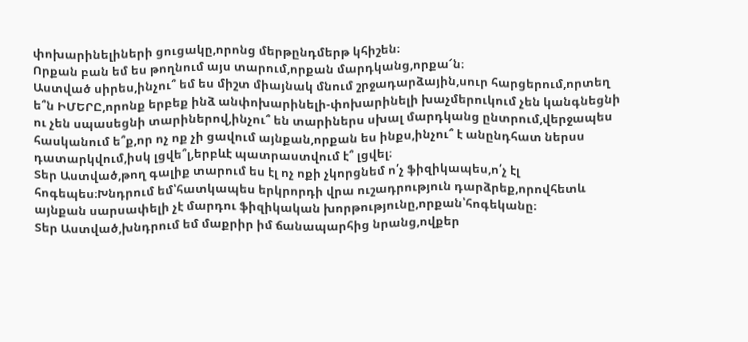փոխարինելիների ցուցակը,որոնց մերթընդմերթ կհիշեն։
Որքան բան եմ ես թողնում այս տարում,որքան մարդկանց,որքա՜ն։
Աստված սիրես,ինչու՞ եմ ես միշտ միայնակ մնում շրջադարձային,սուր հարցերում,որտեղ ե՞ն ԻՄԵՐԸ,որոնք երբեք ինձ անփոխարինելի-փոխարինելի խաչմերուկում չեն կանգնեցնի ու չեն սպասեցնի տարիներով,ինչու՞ են տարիներս սխալ մարդկանց ընտրում,վերջապես հասկանում ե՞ք,որ ոչ ոք չի ցավում այնքան,որքան ես ինքս,ինչու՞ է անընդհատ ներսս դատարկվում,իսկ լցվե՞լ,երբևէ պատրաստվում է՞ լցվել։
Տեր Աստված,թող գալիք տարում ես էլ ոչ ոքի չկորցնեմ ո՛չ ֆիզիկապես,ո՛չ էլ հոգեպես։Խնդրում եմ՝հատկապես երկրորդի վրա ուշադրություն դարձրեք,որովհետև այնքան սարսափելի չէ մարդու ֆիզիկական խորթությունը,որքան՝հոգեկանը։
Տեր Աստված,խնդրում եմ մաքրիր իմ ճանապարհից նրանց,ովքեր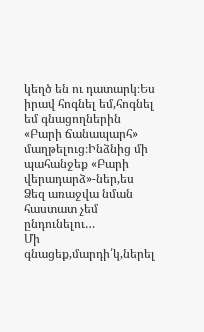կեղծ են ու դատարկ։Ես իրավ հոգնել եմ,հոգնել եմ գնացողներին «Բարի ճանապարհ» մաղթելուց։Ինձնից մի պահանջեք «Բարի վերադարձ»-ներ,ես Ձեզ առաջվա նման հաստատ չեմ ընդունելու…
Մի գնացեք,մարդի՛կ,ներել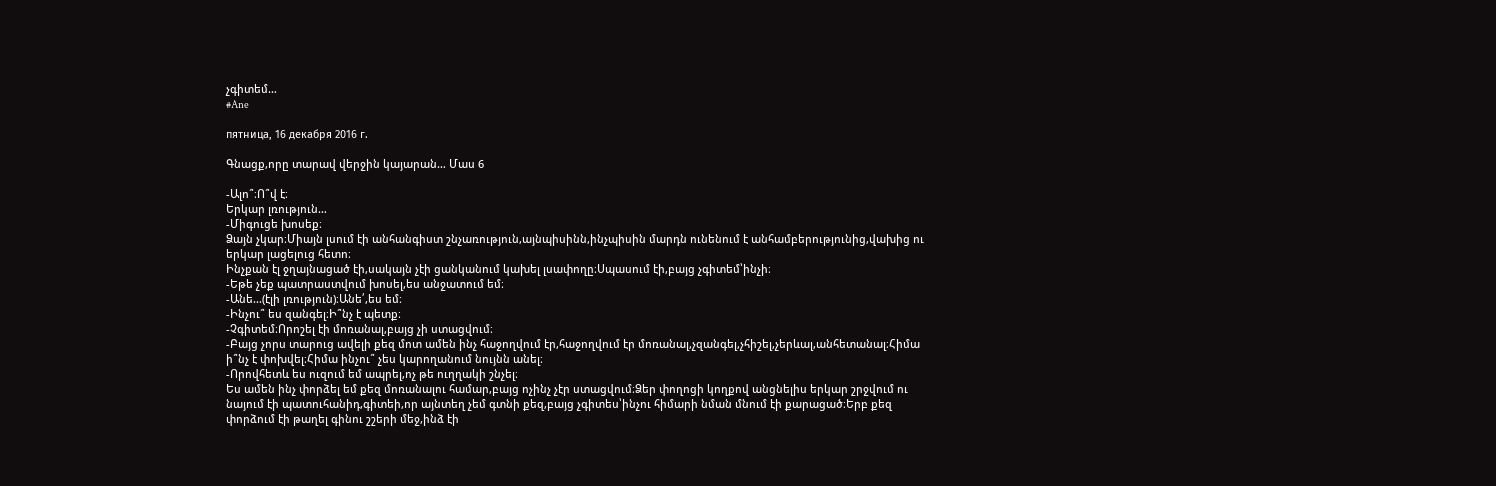չգիտեմ…
#Ane

пятница, 16 декабря 2016 г.

Գնացք,որը տարավ վերջին կայարան… Մաս 6

-Ալո՞։Ո՞վ է։
Երկար լռություն…
-Միգուցե խոսեք։
Ձայն չկար։Միայն լսում էի անհանգիստ շնչառություն,այնպիսինն,ինչպիսին մարդն ունենում է անհամբերությունից,վախից ու երկար լացելուց հետո։
Ինչքան էլ ջղայնացած էի,սակայն չէի ցանկանում կախել լսափողը։Սպասում էի,բայց չգիտեմ՝ինչի։
-Եթե չեք պատրաստվում խոսել,ես անջատում եմ։
-Անե…(էլի լռություն)։Անե՛,ես եմ։
-Ինչու՞ ես զանգել։Ի՞նչ է պետք։
-Չգիտեմ։Որոշել էի մոռանալ,բայց չի ստացվում։
-Բայց չորս տարուց ավելի քեզ մոտ ամեն ինչ հաջողվում էր,հաջողվում էր մոռանալ,չզանգել,չհիշել,չերևալ,անհետանալ։Հիմա ի՞նչ է փոխվել։Հիմա ինչու՞ չես կարողանում նույնն անել։
-Որովհետև ես ուզում եմ ապրել,ոչ թե ուղղակի շնչել։
Ես ամեն ինչ փորձել եմ քեզ մոռանալու համար,բայց ոչինչ չէր ստացվում։Ձեր փողոցի կողքով անցնելիս երկար շրջվում ու նայում էի պատուհանիդ,գիտեի,որ այնտեղ չեմ գտնի քեզ,բայց չգիտես՝ինչու հիմարի նման մնում էի քարացած։Երբ քեզ փորձում էի թաղել գինու շշերի մեջ,ինձ էի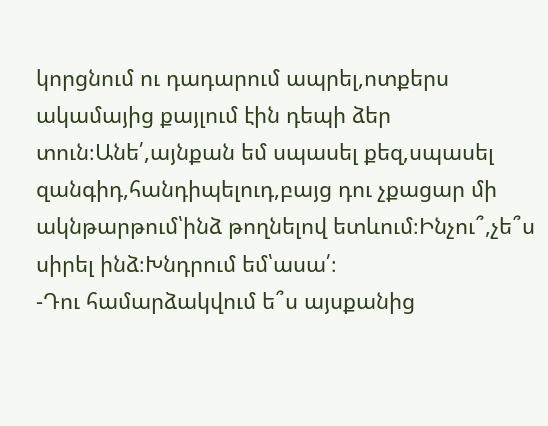կորցնում ու դադարում ապրել,ոտքերս ակամայից քայլում էին դեպի ձեր տուն։Անե՛,այնքան եմ սպասել քեզ,սպասել զանգիդ,հանդիպելուդ,բայց դու չքացար մի ակնթարթում՝ինձ թողնելով ետևում։Ինչու՞,չե՞ս սիրել ինձ։Խնդրում եմ՝ասա՛։
-Դու համարձակվում ե՞ս այսքանից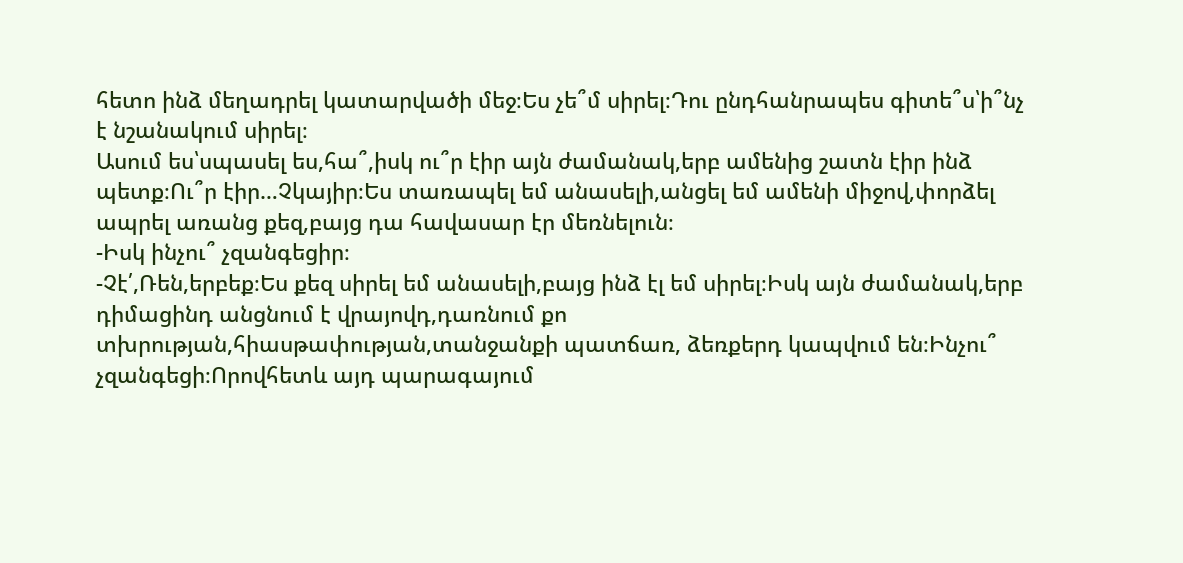հետո ինձ մեղադրել կատարվածի մեջ։Ես չե՞մ սիրել։Դու ընդհանրապես գիտե՞ս՝ի՞նչ է նշանակում սիրել։
Ասում ես՝սպասել ես,հա՞,իսկ ու՞ր էիր այն ժամանակ,երբ ամենից շատն էիր ինձ պետք։Ու՞ր էիր…Չկայիր։Ես տառապել եմ անասելի,անցել եմ ամենի միջով,փորձել ապրել առանց քեզ,բայց դա հավասար էր մեռնելուն։
-Իսկ ինչու՞ չզանգեցիր։
-Չէ՛,Ռեն,երբեք։Ես քեզ սիրել եմ անասելի,բայց ինձ էլ եմ սիրել։Իսկ այն ժամանակ,երբ դիմացինդ անցնում է վրայովդ,դառնում քո տխրության,հիասթափության,տանջանքի պատճառ, ձեռքերդ կապվում են։Ինչու՞ չզանգեցի։Որովհետև այդ պարագայում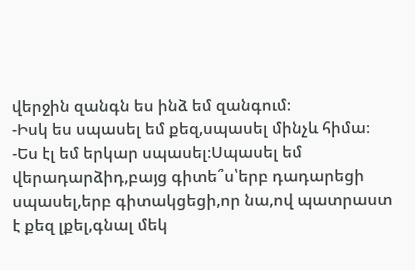վերջին զանգն ես ինձ եմ զանգում։
-Իսկ ես սպասել եմ քեզ,սպասել մինչև հիմա։
-Ես էլ եմ երկար սպասել։Սպասել եմ վերադարձիդ,բայց գիտե՞ս՝երբ դադարեցի սպասել,երբ գիտակցեցի,որ նա,ով պատրաստ է քեզ լքել,գնալ մեկ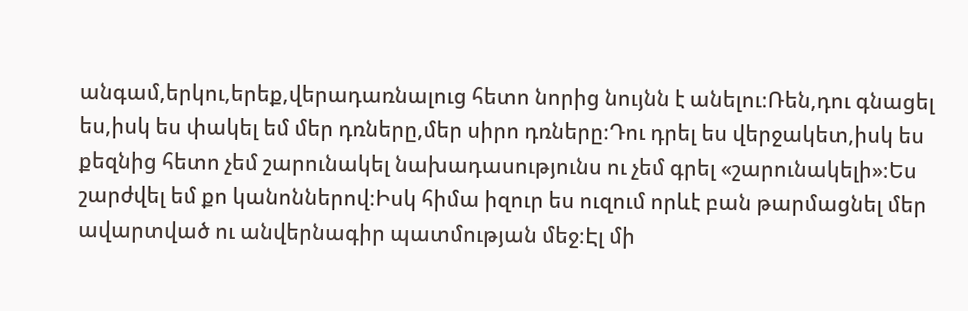անգամ,երկու,երեք,վերադառնալուց հետո նորից նույնն է անելու։Ռեն,դու գնացել ես,իսկ ես փակել եմ մեր դռները,մեր սիրո դռները։Դու դրել ես վերջակետ,իսկ ես քեզնից հետո չեմ շարունակել նախադասությունս ու չեմ գրել «շարունակելի»։Ես շարժվել եմ քո կանոններով։Իսկ հիմա իզուր ես ուզում որևէ բան թարմացնել մեր ավարտված ու անվերնագիր պատմության մեջ։Էլ մի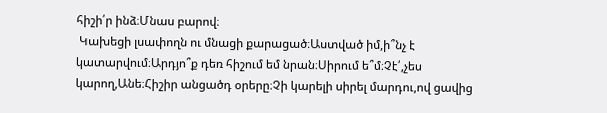հիշի՛ր ինձ։Մնաս բարով։
 Կախեցի լսափողն ու մնացի քարացած։Աստված իմ,ի՞նչ է կատարվում։Արդյո՞ք դեռ հիշում եմ նրան։Սիրում ե՞մ։Չէ՛,չես կարող,Անե։Հիշիր անցածդ օրերը։Չի կարելի սիրել մարդու,ով ցավից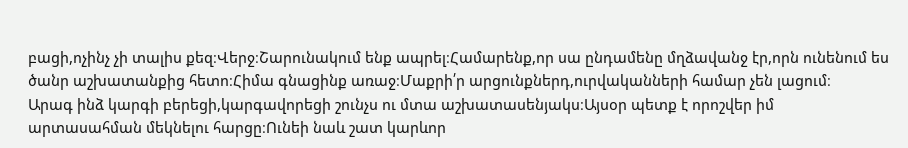բացի,ոչինչ չի տալիս քեզ։Վերջ։Շարունակում ենք ապրել։Համարենք,որ սա ընդամենը մղձավանջ էր,որն ունենում ես ծանր աշխատանքից հետո։Հիմա գնացինք առաջ։Մաքրի՛ր արցունքներդ,ուրվականների համար չեն լացում։
Արագ ինձ կարգի բերեցի,կարգավորեցի շունչս ու մտա աշխատասենյակս։Այսօր պետք է որոշվեր իմ արտասահման մեկնելու հարցը։Ունեի նաև շատ կարևոր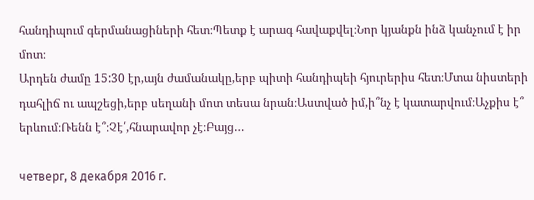հանդիպում գերմանացիների հետ։Պետք է արագ հավաքվել։Նոր կյանքն ինձ կանչում է իր մոտ։
Արդեն ժամը 15:30 էր,այն ժամանակը,երբ պիտի հանդիպեի հյուրերիս հետ։Մտա նիստերի դահլիճ ու ապշեցի,երբ սեղանի մոտ տեսա նրան։Աստված իմ,ի՞նչ է կատարվում։Աչքիս է՞ երևում։Ռենն է՞։Չէ՛,հնարավոր չէ։Բայց…

четверг, 8 декабря 2016 г.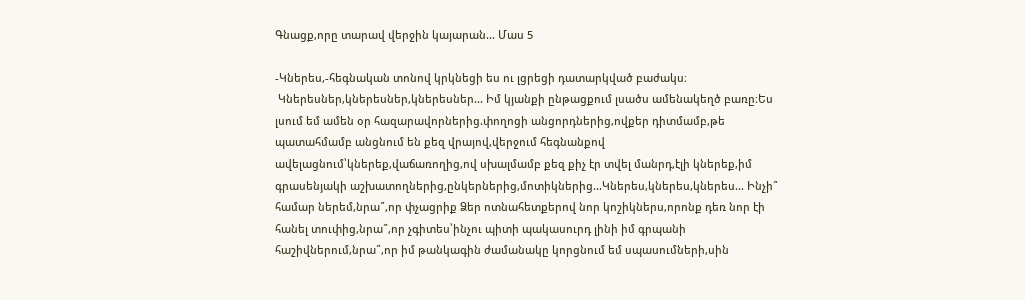Գնացք,որը տարավ վերջին կայարան... Մաս 5

-Կներես,-հեգնական տոնով կրկնեցի ես ու լցրեցի դատարկված բաժակս։
 Կներեսներ,կներեսներ,կներեսներ... Իմ կյանքի ընթացքում լսածս ամենակեղծ բառը։Ես լսում եմ ամեն օր հազարավորներից.փողոցի անցորդներից,ովքեր դիտմամբ,թե պատահմամբ անցնում են քեզ վրայով,վերջում հեգնանքով ավելացնում՝կներեք,վաճառողից,ով սխալմամբ քեզ քիչ էր տվել մանրդ,էլի կներեք,իմ գրասենյակի աշխատողներից,ընկերներից,մոտիկներից...Կներես,կներես,կներես... Ինչի՞ համար ներեմ,նրա՞,որ փչացրիք Ձեր ոտնահետքերով նոր կոշիկներս,որոնք դեռ նոր էի հանել տուփից,նրա՞,որ չգիտես՝ինչու պիտի պակասուրդ լինի իմ գրպանի հաշիվներում,նրա՞,որ իմ թանկագին ժամանակը կորցնում եմ սպասումների,սին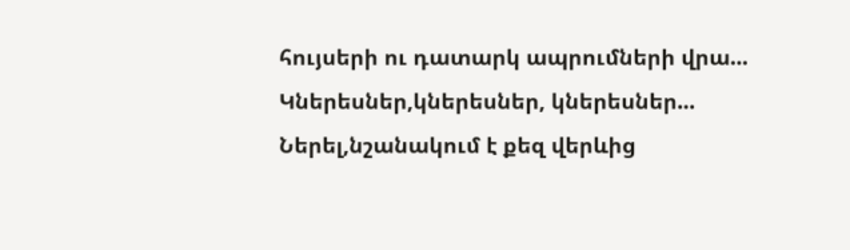հույսերի ու դատարկ ապրումների վրա... Կներեսներ,կներեսներ, կներեսներ... Ներել,նշանակում է քեզ վերևից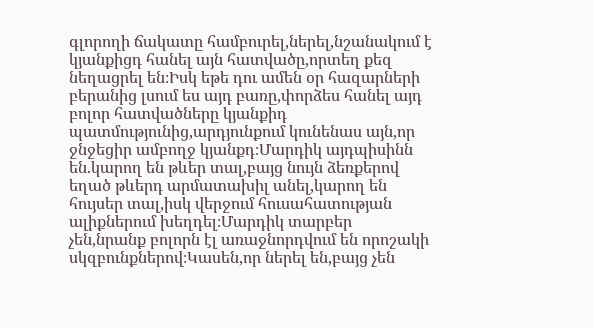գլորողի ճակատը համբուրել,ներել,նշանակում է կյանքիցդ հանել այն հատվածը,որտեղ քեզ նեղացրել են։Իսկ եթե դու ամեն օր հազարների բերանից լսում ես այդ բառը,փորձես հանել այդ բոլոր հատվածները կյանքիդ պատմությունից,արդյունքում կունենաս այն,որ ջնջեցիր ամբողջ կյանքդ։Մարդիկ այդպիսինն են.կարող են թևեր տալ,բայց նույն ձեռքերով եղած թևերդ արմատախիլ անել,կարող են հույսեր տալ,իսկ վերջում հուսահատության ալիքներում խեղդել։Մարդիկ տարբեր չեն,նրանք բոլորն էլ առաջնորդվում են որոշակի սկզբունքներով։Կասեն,որ ներել են,բայց չեն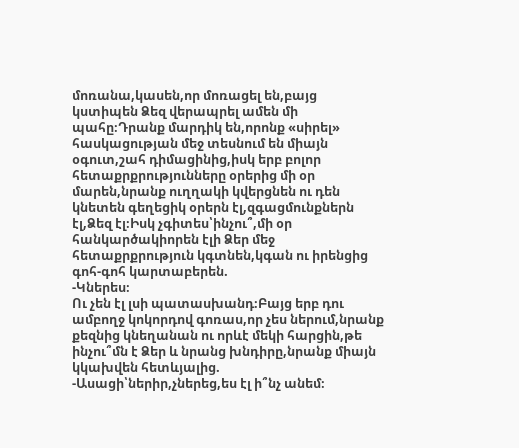մոռանա,կասեն,որ մոռացել են,բայց կստիպեն Ձեզ վերապրել ամեն մի պահը։Դրանք մարդիկ են,որոնք «սիրել» հասկացության մեջ տեսնում են միայն օգուտ,շահ դիմացինից,իսկ երբ բոլոր հետաքրքրությունները օրերից մի օր մարեն,նրանք ուղղակի կվերցնեն ու դեն կնետեն գեղեցիկ օրերն էլ,զգացմունքներն էլ,Ձեզ էլ։Իսկ չգիտես՝ինչու՞,մի օր հանկարծակիորեն էլի Ձեր մեջ հետաքրքրություն կգտնեն,կգան ու իրենցից գոհ-գոհ կարտաբերեն.
-Կներես։
Ու չեն էլ լսի պատասխանդ։Բայց երբ դու ամբողջ կոկորդով գոռաս,որ չես ներում,նրանք քեզնից կնեղանան ու որևէ մեկի հարցին,թե ինչու՞մն է Ձեր և նրանց խնդիրը,նրանք միայն կկախվեն հետևյալից.
-Ասացի՝ներիր,չներեց,ես էլ ի՞նչ անեմ։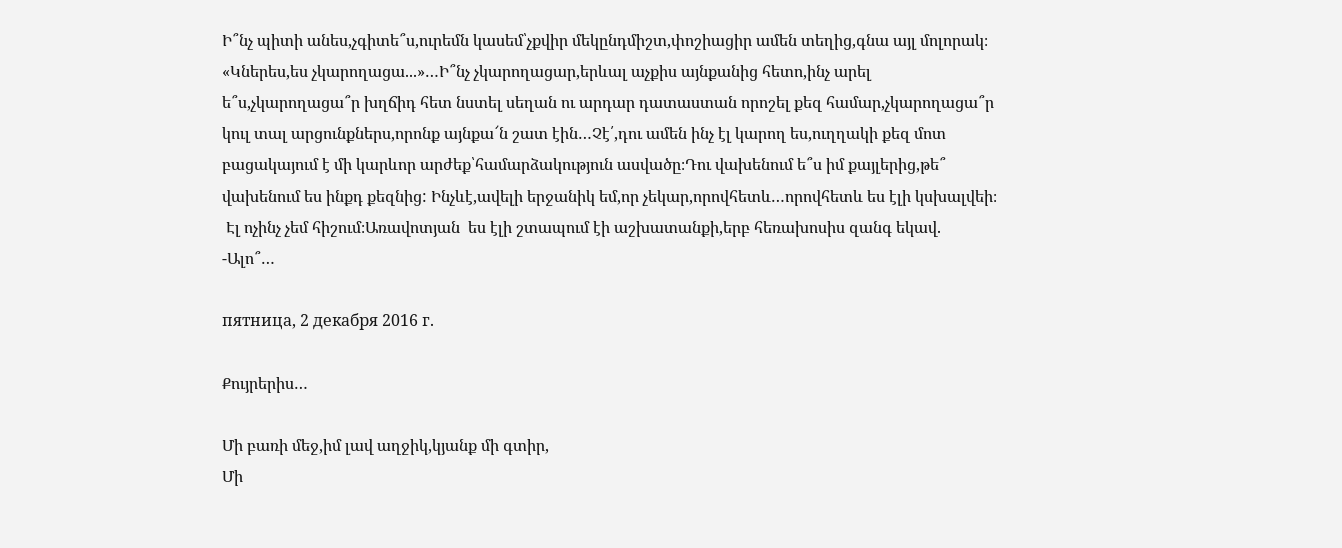Ի՞նչ պիտի անես,չգիտե՞ս,ուրեմն կասեմ՝չքվիր մեկընդմիշտ,փոշիացիր ամեն տեղից,գնա այլ մոլորակ։
«Կներես,ես չկարողացա...»…Ի՞նչ չկարողացար,երևալ աչքիս այնքանից հետո,ինչ արել ե՞ս,չկարողացա՞ր խղճիդ հետ նստել սեղան ու արդար դատաստան որոշել քեզ համար,չկարողացա՞ր կուլ տալ արցունքներս,որոնք այնքա՜ն շատ էին…Չէ՛,դու ամեն ինչ էլ կարող ես,ուղղակի քեզ մոտ բացակայում է մի կարևոր արժեք՝համարձակություն ասվածը։Դու վախենում ե՞ս իմ քայլերից,թե՞ վախենում ես ինքդ քեզնից: Ինչևէ,ավելի երջանիկ եմ,որ չեկար,որովհետև…որովհետև ես էլի կսխալվեի։
 Էլ ոչինչ չեմ հիշում։Առավոտյան  ես էլի շտապում էի աշխատանքի,երբ հեռախոսիս զանգ եկավ.
-Ալո՞…

пятница, 2 декабря 2016 г.

Քույրերիս…

Մի բառի մեջ,իմ լավ աղջիկ,կյանք մի գտիր,
Մի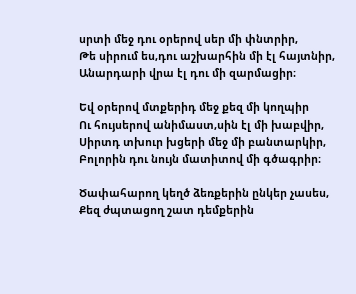սրտի մեջ դու օրերով սեր մի փնտրիր,
Թե սիրում ես,դու աշխարհին մի էլ հայտնիր,
Անարդարի վրա էլ դու մի զարմացիր։

Եվ օրերով մտքերիդ մեջ քեզ մի կողպիր
Ու հույսերով անիմաստ,սին էլ մի խաբվիր,
Սիրտդ տխուր խցերի մեջ մի բանտարկիր,
Բոլորին դու նույն մատիտով մի գծագրիր։

Ծափահարող կեղծ ձեռքերին ընկեր չասես,
Քեզ ժպտացող շատ դեմքերին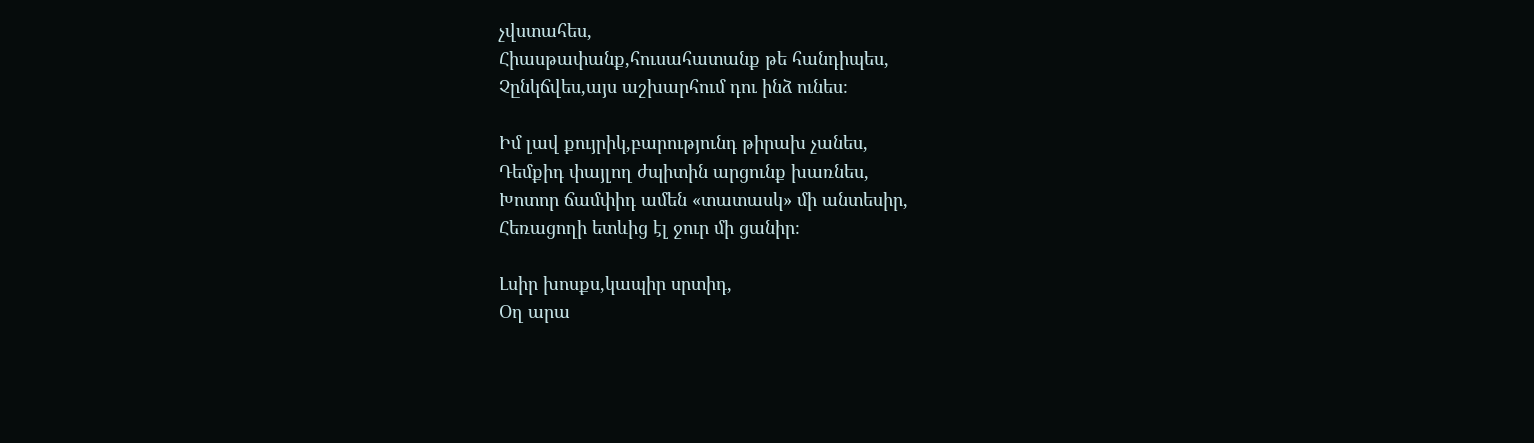չվստահես,
Հիասթափանք,հուսահատանք թե հանդիպես,
Չընկճվես,այս աշխարհում դու ինձ ունես։

Իմ լավ քույրիկ,բարությունդ թիրախ չանես,
Դեմքիդ փայլող ժպիտին արցունք խառնես,
Խոտոր ճամփիդ ամեն «տատասկ» մի անտեսիր,
Հեռացողի ետևից էլ ջուր մի ցանիր։

Լսիր խոսքս,կապիր սրտիդ,
Օղ արա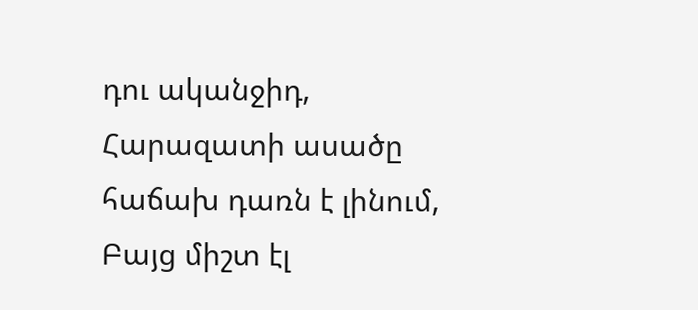դու ականջիդ,
Հարազատի ասածը  հաճախ դառն է լինում,
Բայց միշտ էլ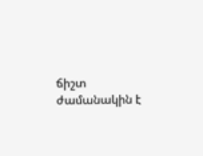ճիշտ ժամանակին է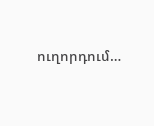ուղորդում…